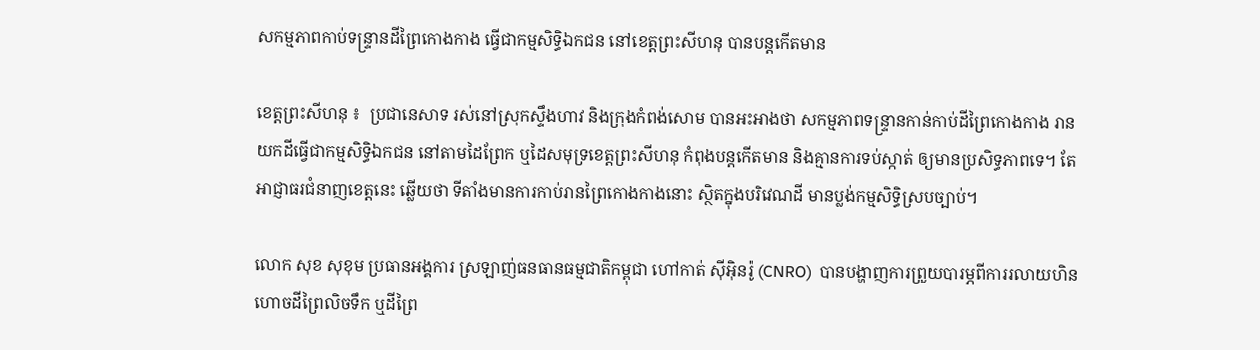សកម្មភាពកាប់ទន្ទ្រានដីព្រៃកោងកាង ធ្វើជាកម្មសិទ្ធិឯកជន នៅខេត្តព្រះសីហនុ បានបន្តកើតមាន

ខេត្តព្រះសីហនុ ៖  ប្រជានេសាទ រស់នៅស្រុកស្ទឹងហាវ និងក្រុងកំពង់សោម បានអះអាងថា សកម្មភាពទន្ទ្រានកាន់កាប់ដីព្រៃកោងកាង រានយកដីធ្វើជាកម្មសិទ្ធិឯកជន នៅតាមដៃព្រែក ឬដៃសមុទ្រខេត្តព្រះសីហនុ កំពុងបន្តកើតមាន និងគ្មានការទប់ស្កាត់ ឲ្យមានប្រសិទ្ធភាពទេ។ តែអាជ្ញាធរជំនាញខេត្តនេះ ឆ្លើយថា ទីតាំងមានការកាប់រានព្រៃកោងកាងនោះ ស្ថិតក្នុងបរិវេណដី មានប្លង់កម្មសិទ្ធិស្របច្បាប់។

លោក សុខ សុខុម ប្រធានអង្គការ ស្រឡាញ់ធនធានធម្មជាតិកម្ពុជា ហៅកាត់ ស៊ីអ៊ិនរ៉ូ (CNRO)  បានបង្ហាញការព្រួយបារម្ភពីការរលាយហិនហោចដីព្រៃលិចទឹក ឬដីព្រៃ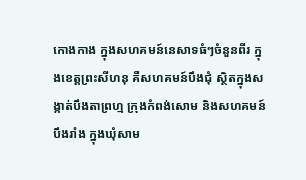កោងកាង ក្នុងសហគមន៍នេសាទធំៗចំនួនពីរ ក្នុងខេត្តព្រះសីហនុ គឺសហគមន៍បឹងជុំ ស្ថិតក្នុងសង្កាត់បឹងតាព្រហ្ម ក្រុងកំពង់សោម និងសហគមន៍បឹងរាំង ក្នុងឃុំសាម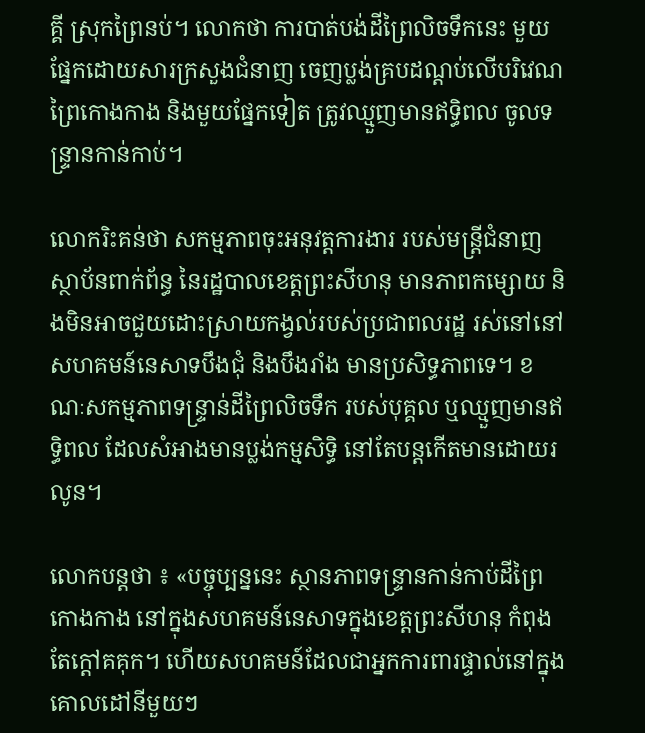គ្គី ស្រុកព្រៃនប់។ លោកថា ការបាត់បង់ដីព្រៃលិចទឹកនេះ មួយផ្នែកដោយសារក្រសួងជំនាញ ចេញប្លង់គ្របដណ្តប់លើបរិវេណព្រៃកោងកាង និងមួយផ្នែកទៀត ត្រូវឈ្មួញមានឥទ្ធិពល ចូលទន្ទ្រានកាន់កាប់។

លោករិះគន់ថា សកម្មភាពចុះអនុវត្តការងារ របស់មន្ត្រីជំនាញស្ថាប័នពាក់ព័ន្ធ នៃរដ្ឋបាលខេត្តព្រះសីហនុ មានភាពកម្សោយ និងមិនអាចជួយដោះស្រាយកង្វល់របស់ប្រជាពលរដ្ឋ រស់នៅនៅសហគមន៍នេសាទបឹងជុំ និងបឹងរាំង មានប្រសិទ្ធភាពទេ។ ខណៈសកម្មភាពទន្ទ្រាន់ដីព្រៃលិចទឹក របស់បុគ្គល ឬឈ្មួញមានឥទ្ធិពល ដែលសំអាងមានប្លង់កម្មសិទ្ធិ នៅតែបន្តកើតមានដោយរលូន។

លោកបន្តថា ៖ «បច្ចុប្បន្ននេះ ស្ថានភាពទន្ទ្រានកាន់កាប់ដីព្រៃកោងកាង នៅក្នុងសហគមន៍នេសាទក្នុងខេត្តព្រះសីហនុ កំពុងតែក្តៅគគុក។ ហើយសហគមន៍ដែលជាអ្នកការពារផ្ទាល់នៅក្នុងគោលដៅនីមួយៗ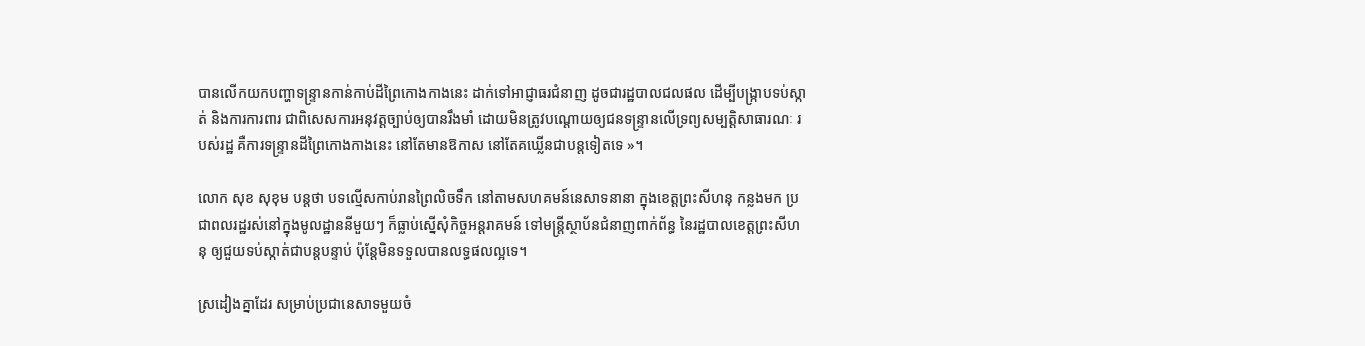បានលើកយកបញ្ហាទន្ទ្រានកាន់កាប់ដីព្រៃកោងកាងនេះ ដាក់ទៅអាជ្ញាធរជំនាញ ដូចជារដ្ឋបាលជលផល ដើម្បីបង្ក្រាបទប់ស្កាត់ និងការការពារ ជាពិសេសការអនុវត្តច្បាប់ឲ្យបានរឹងមាំ ដោយមិនត្រូវបណ្តោយឲ្យជនទន្ទ្រានលើទ្រព្យសម្បត្តិសាធារណៈ របស់រដ្ឋ គឺការទន្ទ្រានដីព្រៃកោងកាងនេះ នៅតែមានឱកាស នៅតែគឃ្លើនជាបន្តទៀតទេ »។

លោក សុខ សុខុម បន្តថា បទល្មើសកាប់រានព្រៃលិចទឹក នៅតាមសហគមន៍នេសាទនានា ក្នុងខេត្តព្រះសីហនុ កន្លងមក ប្រជាពលរដ្ឋរស់នៅក្នុងមូលដ្ឋាននីមួយៗ ក៏ធ្លាប់ស្នើសុំកិច្ចអន្តរាគមន៍ ទៅមន្ត្រីស្ថាប័នជំនាញពាក់ព័ន្ធ នៃរដ្ឋបាលខេត្តព្រះសីហនុ ឲ្យជួយទប់ស្កាត់ជាបន្តបន្ទាប់ ប៉ុន្តែមិនទទួលបានលទ្ធផលល្អទេ។

ស្រដៀងគ្នាដែរ សម្រាប់ប្រជានេសាទមួយចំ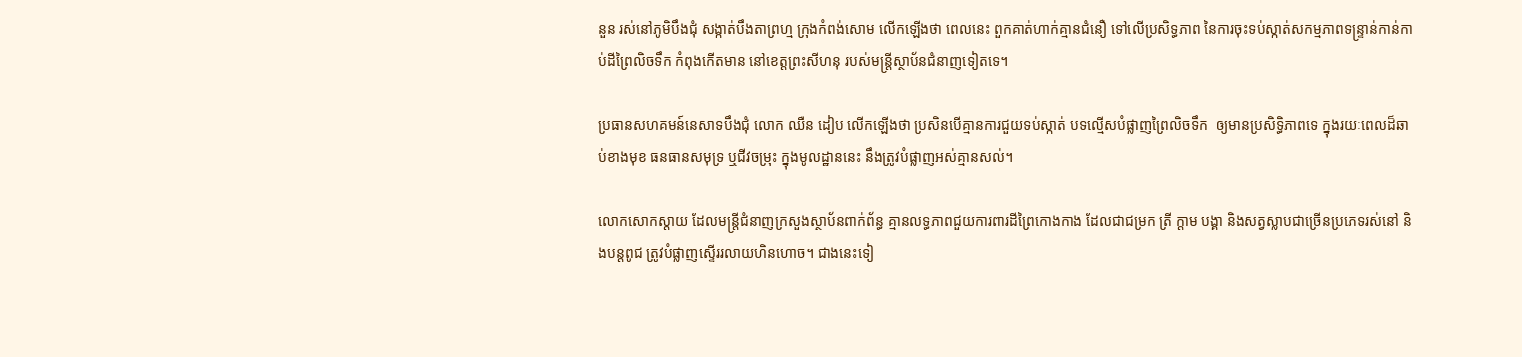នួន រស់នៅភូមិបឹងជុំ សង្កាត់បឹងតាព្រហ្ម ក្រុងកំពង់សោម លើកឡើងថា ពេលនេះ ពួកគាត់ហាក់គ្មានជំនឿ ទៅលើប្រសិទ្ធភាព នៃការចុះទប់ស្កាត់សកម្មភាពទន្ទ្រាន់កាន់កាប់ដីព្រៃលិចទឹក កំពុងកើតមាន នៅខេត្តព្រះសីហនុ របស់មន្ត្រីស្ថាប័នជំនាញទៀតទេ។

ប្រធានសហគមន៍នេសាទបឹងជុំ លោក ឈឺន ដៀប លើកឡើងថា ប្រសិនបើគ្មានការជួយទប់ស្កាត់ បទល្មើសបំផ្លាញព្រៃលិចទឹក  ឲ្យមានប្រសិទ្ធិភាពទេ ក្នុងរយៈពេលដ៏ឆាប់ខាងមុខ ធនធានសមុទ្រ ឬជីវចម្រុះ ក្នុងមូលដ្ឋាននេះ នឹងត្រូវបំផ្លាញអស់គ្មានសល់។

លោកសោកស្តាយ ដែលមន្ត្រីជំនាញក្រសួងស្ថាប័នពាក់ព័ន្ធ គ្មានលទ្ធភាពជួយការពារដីព្រៃកោងកាង ដែលជាជម្រក ត្រី ក្តាម បង្គា និងសត្វស្លាបជាច្រើនប្រភេទរស់នៅ និងបន្តពូជ ត្រូវបំផ្លាញស្ទើររលាយហិនហោច។ ជាងនេះទៀ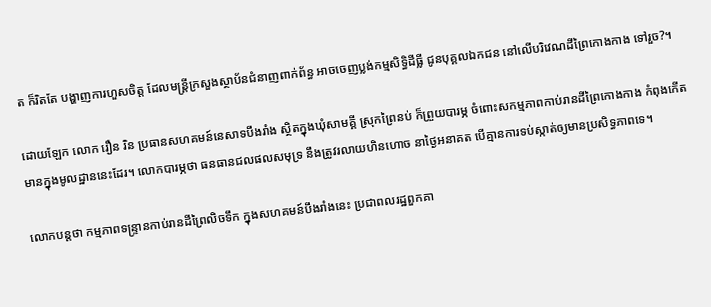ត ក៏រិតតែ បង្ហាញការហួសចិត្ត ដែលមន្ត្រីក្រសួងស្ថាប័នជំនាញពាក់ព័ន្ធ អាចចេញប្លង់កម្មសិទ្ធិដីធ្លី ជូនបុគ្គលឯកជន នៅលើបរិវេណដីព្រៃកោងកាង ទៅរួច?។

ដោយឡែក លោក រឿន រិន ប្រធានសហគមន៍នេសាទបឹងរាំង ស្ថិតក្នុងឃុំសាមគ្គី ស្រុកព្រៃនប់ ក៏ព្រួយបារម្ភ ចំពោះសកម្មភាពកាប់រានដីព្រៃកោងកាង កំពុងកើតមានក្នុងមូលដ្ឋាននេះដែរ។ លោកបារម្ភថា ធនធានជលផលសមុទ្រ នឹងត្រូវរលាយហិនហោច នាថ្ងៃអនាគត បើគ្មានការទប់ស្កាត់ឲ្យមានប្រសិទ្ធភាពទេ។

លោកបន្តថា កម្មភាពទន្ទ្រានកាប់រានដីព្រៃលិចទឹក ក្នុងសហគមន៍បឹងរាំងនេះ ប្រជាពលរដ្ឋពួកគា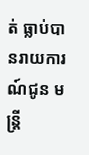ត់ ធ្លាប់បានរាយការណ៍ជូន មន្ត្រី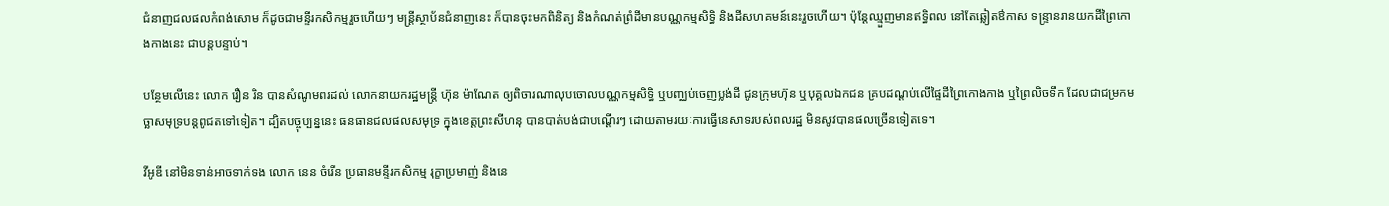ជំនាញជលផលកំពង់សោម ក៏ដូចជាមន្ទីរកសិកម្មរួចហើយៗ មន្ត្រីស្ថាប័នជំនាញនេះ ក៏បានចុះមកពិនិត្យ និងកំណត់ព្រំដីមានបណ្ណកម្មសិទ្ធិ និងដីសហគមន៍នេះរួចហើយ។ ប៉ុន្តែឈ្មួញមានឥទ្ធិពល នៅតែឆ្លៀតឳកាស ទន្ទ្រានរានយកដីព្រៃកោងកាងនេះ ជាបន្តបន្ទាប់។

បន្ថែមលើនេះ លោក រឿន រិន បានសំណូមពរដល់ លោកនាយករដ្ឋមន្ត្រី ហ៊ុន ម៉ាណែត ឲ្យពិចារណាលុបចោលបណ្ណកម្មសិទ្ធិ ឬបញ្ឈប់ចេញប្លង់ដី ជូនក្រុមហ៊ុន ឬបុគ្គលឯកជន គ្របដណ្តប់លើផ្ទៃដីព្រៃកោងកាង ឬព្រៃលិចទឹក ដែលជាជម្រកមច្ឆាសមុទ្របន្តពូជតទៅទៀត។ ដ្បិតបច្ចុប្បន្ននេះ ធនធានជលផលសមុទ្រ ក្នុងខេត្តព្រះសីហនុ បានបាត់បង់ជាបណ្តើរៗ ដោយតាមរយៈការធ្វើនេសាទរបស់ពលរដ្ឋ មិនសូវបានផលច្រើនទៀតទេ។

វីអូឌី នៅមិនទាន់អាចទាក់ទង លោក នេន ចំរើន ប្រធានមន្ទីរកសិកម្ម រុក្ខាប្រមាញ់ និងនេ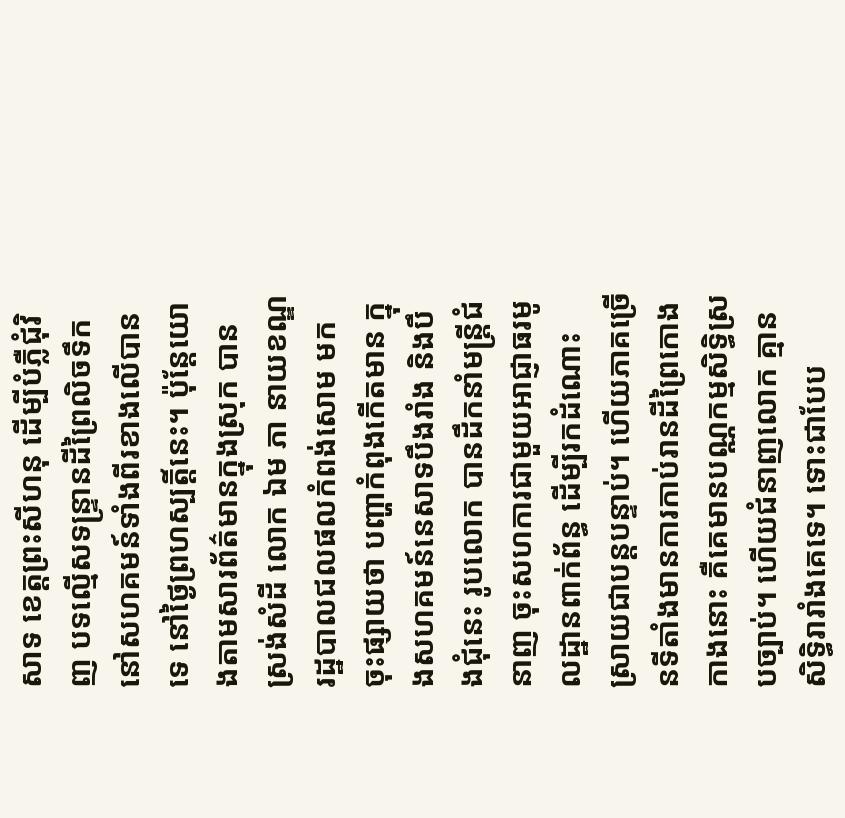សាទ ខេត្តព្រះសីហនុ ដើម្បីបំភ្លឺជុំវិញ បទល្មើសទន្ទ្រានដីព្រៃលិចទឹក នៅសហគមន៍ទាំងពីរខាងលើបានទេ នៅថ្ងៃព្រហស្បត្តិ៍នេះ។ ប៉ុន្តែយោងតាមសារព័ត៌មានក្នុងស្រុក បានស្រង់សំដី លោក ឯម ភា នាយខណ្ឌរដ្ឋបាលជលផលកំពង់សោម មកចុះផ្សាយថា បញ្ហាកំពុងកើតមាន ក្នុងសហគមន៍នេសាទបឹងរាំង និងបឹងជុំនេះ រូបលោក បានដឹកនាំមន្ត្រីជំនាញ ចុះសហការជាមួយអាជ្ញាធរមូលដ្ឋានពាក់ព័ន្ធ ដើម្បីរកដំណោះស្រាយជាបន្តបន្ទាប់។ ហើយភាគច្រើនទីតាំងមានការកាប់រានដីព្រៃកោងកាងនោះ គឺគេមានបណ្ណកម្មសិទ្ធិស្របច្បាប់។ ហើយជំនាញលោក គ្មានសិទ្ធិរារាំងគេទេ។ ទោះជាបែប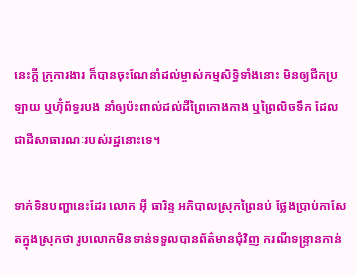នេះក្តី ក្រុការងារ ក៏បានចុះណែនាំដល់ម្ចាស់កម្មសិទ្ធិទាំងនោះ មិនឲ្យជីកប្រឡាយ ឬហ៊ុំព័ទ្ធរបង នាំឲ្យប៉ះពាល់ដល់ដីព្រៃកោងកាង ឬព្រៃលិចទឹក ដែលជាដីសាធារណៈរបស់រដ្ឋនោះទេ។

ទាក់ទិនបញ្ហានេះដែរ លោក អ៊ី ធារិន្ទ អភិបាលស្រុកព្រៃនប់ ថ្លែងប្រាប់កាសែតក្នុងស្រុកថា រូបលោកមិនទាន់ទទួលបានព័ត៌មានជុំវិញ ករណីទន្ទ្រានកាន់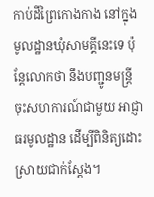កាប់ដីព្រៃកោងកាង នៅក្នុងមូលដ្ឋានឃុំសាមគ្គីនេះទេ ប៉ុន្តែលោកថា នឹងបញ្ជូនមន្ត្រីចុះសហការណ៍ជាមួយ អាជ្ញាធរមូលដ្ឋាន ដើម្បីពិនិត្យដោះស្រាយជាក់ស្តែង។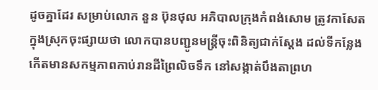ដូចគ្នាដែរ សម្រាប់លោក នួន ប៊ុនថុល អភិបាលក្រុងកំពង់សោម ត្រូវកាសែតក្នុងស្រុកចុះផ្សាយថា លោកបានបញ្ជូនមន្ត្រីចុះពិនិត្យជាក់ស្តែង ដល់ទីកន្លែងកើតមានសកម្មភាពកាប់រានដីព្រៃលិចទឹក នៅសង្កាត់បឹងតាព្រហ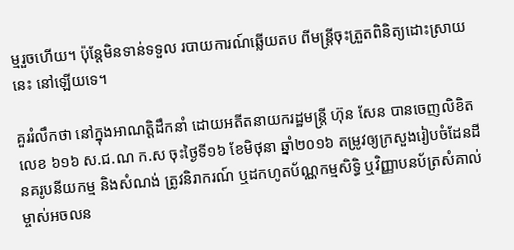ម្មរួចហើយ។ ប៉ុន្តែមិនទាន់ទទួល របាយការណ៍ឆ្លើយតប ពីមន្ត្រីចុះត្រួតពិនិត្យដោះស្រាយនេះ នៅឡើយទេ។

គួររំលឹកថា នៅក្នុងអាណត្តិដឹកនាំ ដោយអតីតនាយករដ្ឋមន្ត្រី ហ៊ុន សែន បានចេញលិខិតលេខ ៦១៦ ស.ជ.ណ ក.ស ចុះថ្ងៃទី១៦ ខែមិថុនា ឆ្នាំ២០១៦ តម្រូវឲ្យក្រសួងរៀបចំដែនដី នគរូបនីយកម្ម និងសំណង់ ត្រូវនិរាករណ៍ ឬដកហូតប័ណ្ណកម្មសិទ្ធិ ឬវិញ្ញាបនប័ត្រសំគាល់ម្ចាស់អចលន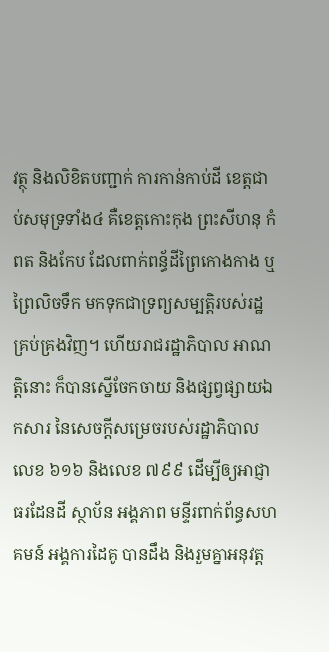វត្ថុ និងលិខិតបញ្ជាក់ ការកាន់កាប់ដី ខេត្តជាប់សមុទ្រទាំង៤ គឺខេត្តកោះកុង ព្រះសីហនុ កំពត និងកែប ដែលពាក់ពន្ធ័ដីព្រៃកោងកាង ឬព្រៃលិចទឹក មកទុកជាទ្រព្យសម្បត្តិរបស់រដ្ឋគ្រប់គ្រងវិញ។ ហើយរាជរដ្ឋាភិបាល អាណត្តិនោះ ក៏បានស្នើចែកចាយ និងផ្សព្វផ្សាយឯកសារ នៃសេចក្តីសម្រេចរបស់រដ្ឋាភិបាលលេខ ៦១៦ និងលេខ ៧៩៩ ដើម្បីឲ្យអាជ្ញាធរដែនដី ស្ថាប័ន អង្គភាព មន្ទីរពាក់ព័ន្ធសហគមន៍ អង្គការដៃគូ បានដឹង និងរួមគ្នាអនុវត្ត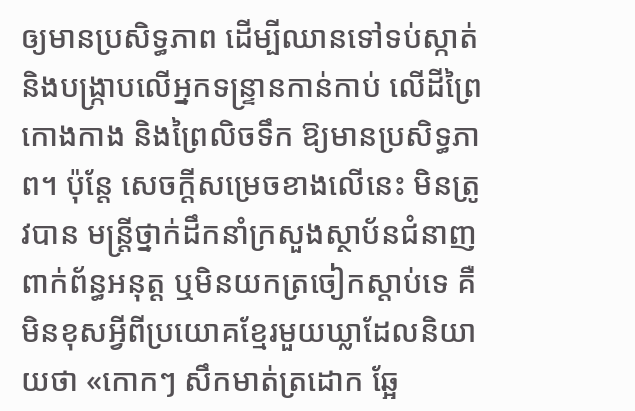ឲ្យមានប្រសិទ្ធភាព ដើម្បីឈានទៅទប់ស្កាត់ និងបង្រ្កាបលើអ្នកទន្ទ្រានកាន់កាប់ លើដីព្រៃកោងកាង និងព្រៃលិចទឹក ឱ្យមានប្រសិទ្ធភាព។ ប៉ុន្តែ សេចក្តីសម្រេចខាងលើនេះ មិនត្រូវបាន មន្ត្រីថ្នាក់ដឹកនាំក្រសួងស្ថាប័នជំនាញពាក់ព័ន្ធអនុត្ត ឬមិនយកត្រចៀកស្តាប់ទេ គឺមិនខុសអ្វីពីប្រយោគខ្មែរមួយឃ្លាដែលនិយាយថា «កោកៗ សឹកមាត់ត្រដោក ឆ្អែ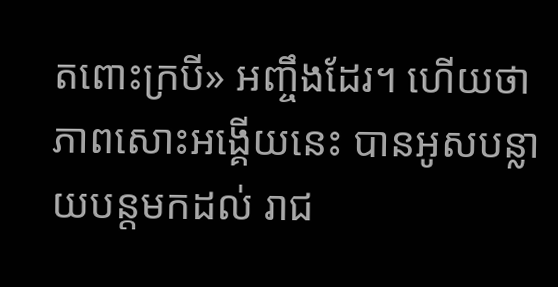តពោះក្របី» អញ្ចឹងដែរ។ ហើយថា ភាពសោះអង្គើយនេះ បានអូសបន្លាយបន្តមកដល់ រាជ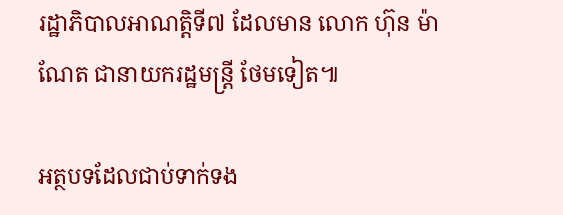រដ្ឋាភិបាលអាណត្តិទី៧ ដែលមាន លោក ហ៊ុន ម៉ាណែត ជានាយករដ្ឋមន្ត្រី ថែមទៀត៕

អត្ថបទដែលជាប់ទាក់ទង